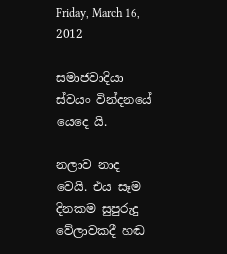Friday, March 16, 2012

සමාජවාදියා ස්වයං වින්දනයේ යෙදෙ යි.

නලාව නාද වෙයි. එය සෑම දිනකම සුපුරුදු වේලාවකදී හඬ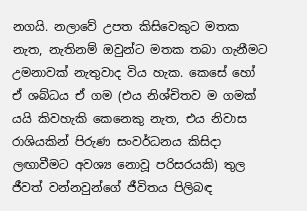නගයි. නලාවේ උපත කිසිවෙකුට මතක නැත, නැතිනම් ඔවුන්ට මතක තබා ගැනීමට උමනාවක් නැතුවාද විය හැක. කෙසේ හෝ ඒ ශබ්ධය ඒ ගම (එය නිශ්චිතව ම ගමක් යයි කිවහැකි කෙනෙකු නැත, එය නිවාස රාශියකින් පිරුණ සංවර්ධනය කිසිදා ලඟාවීමට අවශ්‍ය නොවූ පරිසරයකි) තුල ජීවත් වන්නවුන්ගේ ජීවිතය පිලිබඳ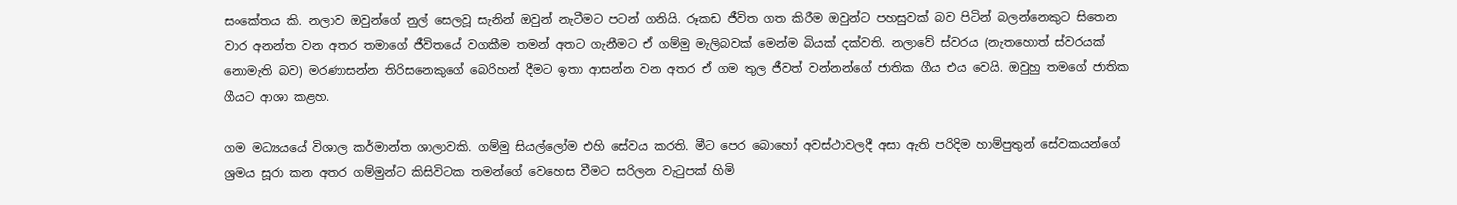සංකේතය කි. නලාව ඔවුන්ගේ නුල් සෙලවූ සැනින් ඔවුන් නැටීමට පටන් ගනියි. රූකඩ ජීවිත ගත කිරීම ඔවුන්ට පහසුවක් බව පිටින් බලන්නෙකුට සිතෙන වාර අනන්ත වන අතර තමාගේ ජීවිතයේ වගකීම තමන් අතට ගැනීමට ඒ ගම්මු මැලිබවක් මෙන්ම බියක් දක්වති. නලාවේ ස්වරය (නැතහොත් ස්වරයක් නොමැති බව) මරණාසන්න තිරිසනෙකුගේ බෙරිහන් දීමට ඉතා ආසන්න වන අතර ඒ ගම තුල ජීවත් වන්නන්ගේ ජාතික ගීය එය වෙයි. ඔවුහු තමගේ ජාතික ගීයට ආශා කළහ.

ගම මධ්‍යයයේ විශාල කර්මාන්ත ශාලාවකි. ගම්මු සියල්ලෝම එහි සේවය කරති. මීට පෙර බොහෝ අවස්ථාවලදී අසා ඇති පරිදිම හාම්පුතුන් සේවකයන්ගේ ශ්‍රමය සූරා කන අතර ගම්මුන්ට කිසිවිටක තමන්ගේ වෙහෙස වීමට සරිලන වැටුපක් හිමි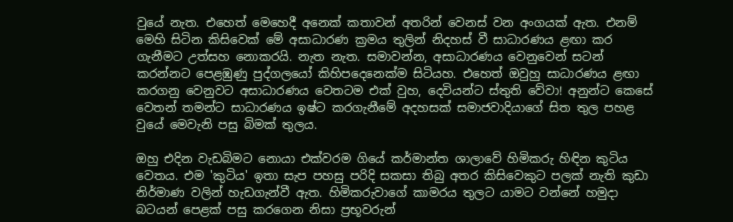වුයේ නැත. එහෙත් මෙහෙදී අනෙක් කතාවන් අතරින් වෙනස් වන අංගයක් ඇත. එනම් මෙහි සිටින කිසිවෙක් මේ අසාධාරණ ක්‍රමය තුලින් නිදහස් වී සාධාරණය ළඟා කර ගැනීමට උත්සහ නොකරයි. නැත නැත. සමාවන්න, අසාධාරණය වෙනුවෙන් සටන් කරන්නට පෙළඹුණු පුද්ගලයෝ කිහිපදෙනෙක්ම සිටියහ. එහෙත් ඔවුහු සාධාරණය ළඟා කරගනු වෙනුවට අසාධාරණය වෙතටම එක් වුහ, දෙවියන්ට ස්තුති වේවා! අනුන්ට කෙසේ වෙතන් තමන්ට සාධාරණය ඉෂ්ට කරගැනීමේ අදහසක් සමාජවාදියාගේ සිත තුල පහළ වුයේ මෙවැනි පසු බිමක් තුලය.

ඔහු එදින වැඩබිමට නොයා එක්වරම ගියේ කර්මාන්ත ශාලාවේ හිමිකරු හිඳින කුටිය වෙතය. එම 'කුටිය' ඉතා සැප පහසු පරිදි සකසා තිබු අතර කිසිවෙකුට පලක් නැති කුඩා නිර්මාණ වලින් හැඩගැන්වී ඇත. හිමිකරුවාගේ කාමරය තුලට යාමට වන්නේ හමුදා බටයන් පෙළක් පසු කරගෙන නිසා ප්‍රභූවරුන්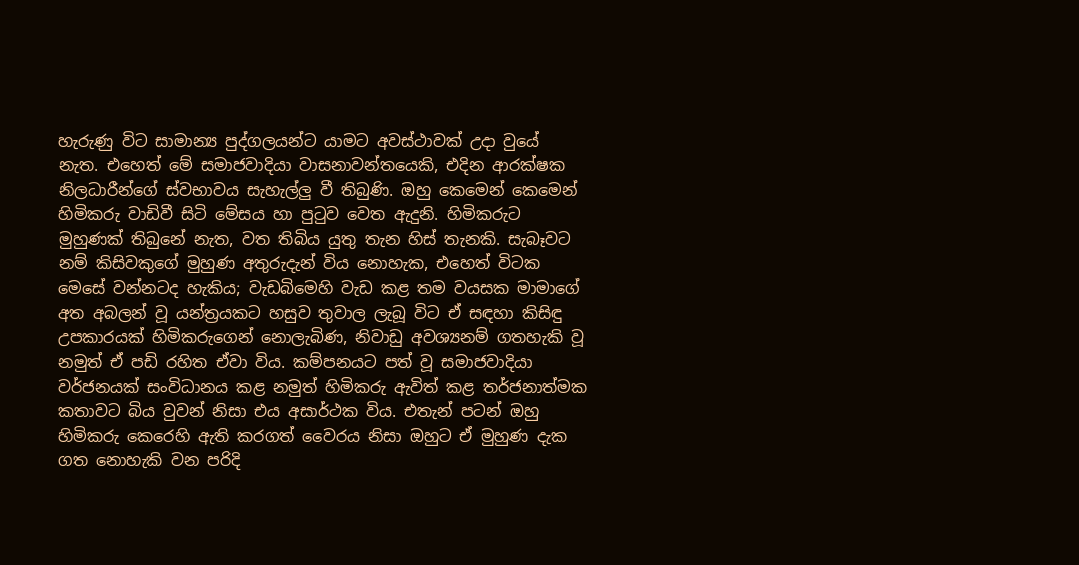හැරුණු විට සාමාන්‍ය පුද්ගලයන්ට යාමට අවස්ථාවක් උදා වුයේ නැත. එහෙත් මේ සමාජවාදියා වාසනාවන්තයෙකි, එදින ආරක්ෂක නිලධාරීන්ගේ ස්වභාවය සැහැල්ලු වී තිබුණි. ඔහු කෙමෙන් කෙමෙන් හිමිකරු වාඩිවී සිටි මේසය හා පුටුව වෙත ඇදුනි. හිමිකරුට මුහුණක් තිබුනේ නැත, වත තිබිය යුතු තැන හිස් තැනකි. සැබෑවට නම් කිසිවකුගේ මුහුණ අතුරුදැන් විය නොහැක, එහෙත් විටක මෙසේ වන්නටද හැකිය; වැඩබිමෙහි වැඩ කළ තම වයසක මාමාගේ අත අබලන් වූ යන්ත්‍රයකට හසුව තුවාල ලැබූ විට ඒ සඳහා කිසිඳු උපකාරයක් හිමිකරුගෙන් නොලැබිණ, නිවාඩු අවශ්‍යනම් ගතහැකි වූ නමුත් ඒ පඩි රහිත ඒවා විය. කම්පනයට පත් වූ සමාජවාදියා වර්ජනයක් සංවිධානය කළ නමුත් හිමිකරු ඇවිත් කළ තර්ජනාත්මක කතාවට බිය වුවන් නිසා එය අසාර්ථක විය. එතැන් පටන් ඔහු හිමිකරු කෙරෙහි ඇති කරගත් වෛරය නිසා ඔහුට ඒ මුහුණ දැක ගත නොහැකි වන පරිදි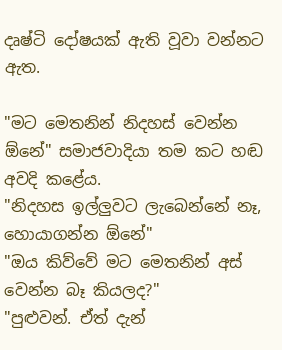දෘෂ්ටි දෝෂයක් ඇති වූවා වන්නට ඇත.

"මට මෙතනින් නිදහස් වෙන්න ඕනේ" සමාජවාදියා තම කට හඬ අවදි කළේය.
"නිදහස ඉල්ලුවට ලැබෙන්නේ නෑ, හොයාගන්න ඕනේ"
"ඔය කිව්වේ මට මෙතනින් අස් වෙන්න බෑ කියලද?"
"පුළුවන්. ඒත් දැන්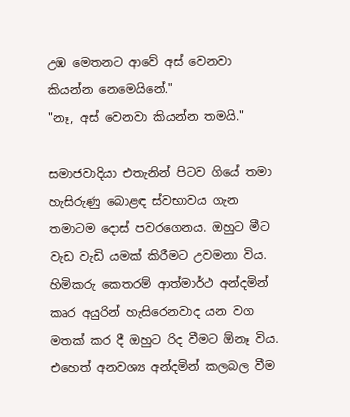උඹ මෙතනට ආවේ අස් වෙනවා කියන්න නෙමෙයිනේ."
"නෑ, අස් වෙනවා කියන්න තමයි."

සමාජවාදියා එතැනින් පිටව ගියේ තමා හැසිරුණු බොළඳ ස්වභාවය ගැන තමාටම දොස් පවරගෙනය. ඔහුට මීට වැඩ වැඩි යමක් කිරීමට උවමනා විය. හිමිකරු කෙතරම් ආත්මාර්ථ අන්දමින් කෘර අයුරින් හැසිරෙනවාද යන වග මතක් කර දී ඔහුට රිද වීමට ඕනෑ විය. එහෙත් අනවශ්‍ය අන්දමින් කලබල වීම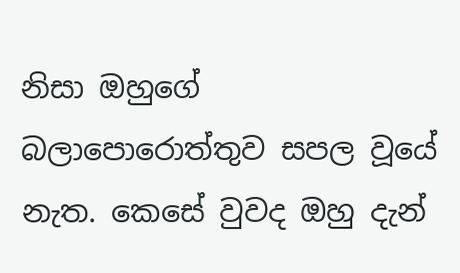නිසා ඔහුගේ බලාපොරොත්තුව සපල වූයේ නැත. කෙසේ වුවද ඔහු දැන්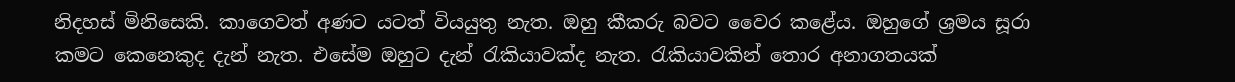නිදහස් මිනිසෙකි. කාගෙවත් අණට යටත් වියයුතු නැත. ඔහු කීකරු බවට වෛර කළේය. ඔහුගේ ශ්‍රමය සූරා කමට කෙනෙකුද දැන් නැත. එසේම ඔහුට දැන් රැකියාවක්ද නැත. රැකියාවකින් තොර අනාගතයක්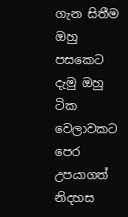ගැන සිතීම ඔහු පසකෙට දැමු ඔහු ටික වෙලාවකට පෙර උපයාගත් නිදහස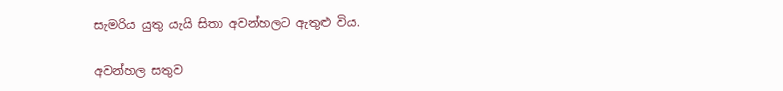සැමරිය යුතු යැයි සිතා අවන්හලට ඇතුළු විය.

අවන්හල සතුව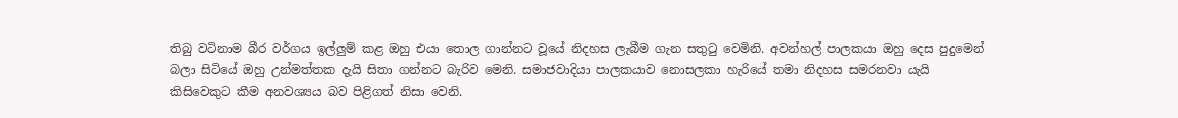තිබු වටිනාම බීර වර්ගය ඉල්ලුම් කළ ඔහු එයා තොල ගාන්නට වූයේ නිදහස ලැබීම ගැන සතුටු වෙමිනි. අවන්හල් පාලකයා ඔහු දෙස පුදුමෙන් බලා සිටියේ ඔහු උන්මත්තක දැයි සිතා ගන්නට බැරිව මෙනි. සමාජවාදියා පාලකයාව නොසලකා හැරියේ තමා නිදහස සමරනවා යැයි කිසිවෙකුට කීම අනවශ්‍යය බව පිළිගත් නිසා වෙනි.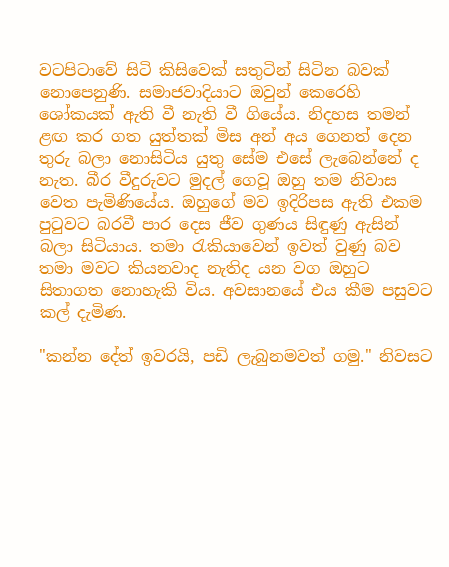වටපිටාවේ සිටි කිසිවෙක් සතුටින් සිටින බවක් නොපෙනුණි. සමාජවාදියාට ඔවුන් කෙරෙහි ශෝකයක් ඇති වී නැති වී ගියේය. නිදහස තමන් ළඟ කර ගත යුත්තක් මිස අන් අය ගෙනත් දෙන තුරු බලා නොසිටිය යුතු සේම එසේ ලැබෙන්නේ ද නැත. බීර වීදුරුවට මුදල් ගෙවූ ඔහු තම නිවාස වෙත පැමිණියේය. ඔහුගේ මව ඉදිරිපස ඇති එකම පුටුවට බරවී පාර දෙස ජීව ගුණය සිඳුණු ඇසින් බලා සිටියාය. තමා රැකියාවෙන් ඉවත් වුණු බව තමා මවට කියනවාද නැතිද යන වග ඔහුට සිතාගත නොහැකි විය. අවසානයේ එය කීම පසුවට කල් දැමිණ.

"කන්න දේත් ඉවරයි, පඩි ලැබුනමවත් ගමු." නිවසට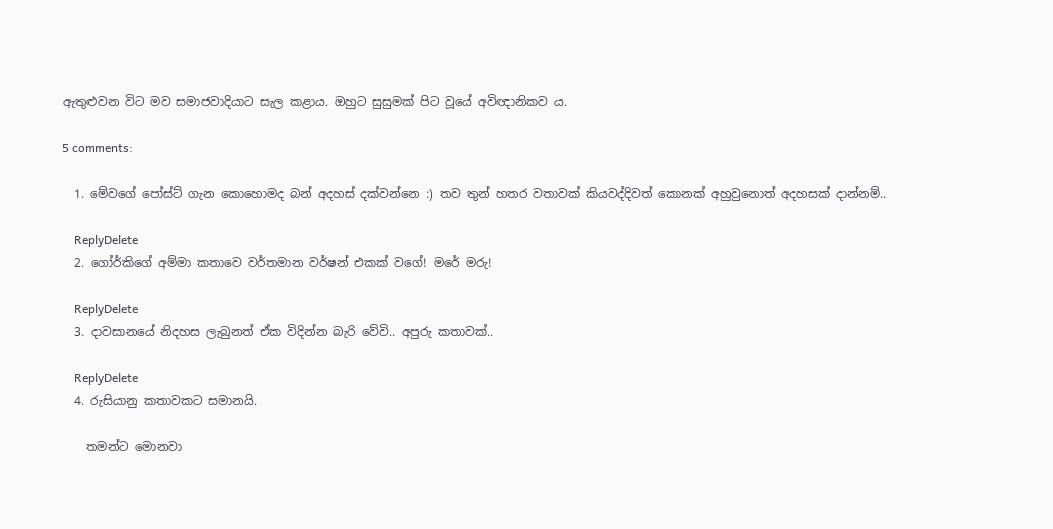ඇතුළුවන විට මව සමාජවාදියාට සැල කළාය. ඔහුට සුසුමක් පිට වූයේ අවිඥානිකව ය.

5 comments:

  1. මේවගේ පෝස්ට් ගැන කොහොමද බන් අදහස් දක්වන්නෙ :) තව තුන් හතර වතාවක් කියවද්දිවත් කොනක් අහුවුනොත් අදහසක් දාන්නම්..

    ReplyDelete
  2. ගෝර්කිගේ අම්මා කතාවෙ වර්තමාන වර්ෂන් එකක් වගේ! මරේ මරු!

    ReplyDelete
  3. දාවසානයේ නිදහස ලැබුනත් ඒක විදින්න බැරි වේවි.. අපුරු කතාවක්..

    ReplyDelete
  4. රුසියානු කතාවකට සමානයි.

    තමන්ට මොනවා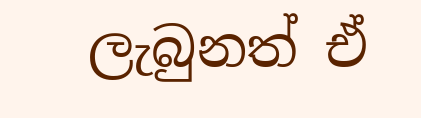ලැබුනත් ඒ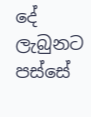දේ ලැබුනට පස්සේ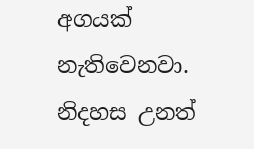අගයක් නැතිවෙනවා. නිදහස උනත්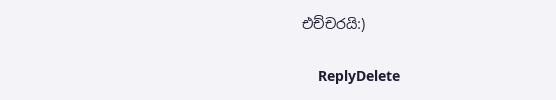එච්චරයි:)

    ReplyDelete